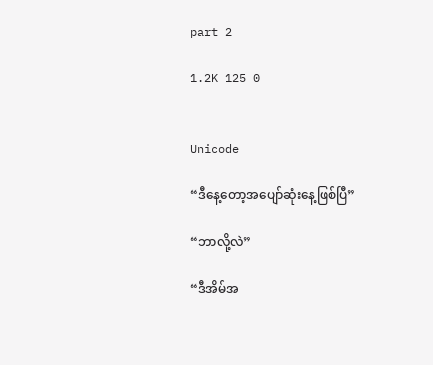part 2

1.2K 125 0


Unicode

“ဒီနေ့တော့အပျော်ဆုံးနေ့ဖြစ်ပြီ”

“ဘာလို့လဲ”

“ဒီအိမ်အ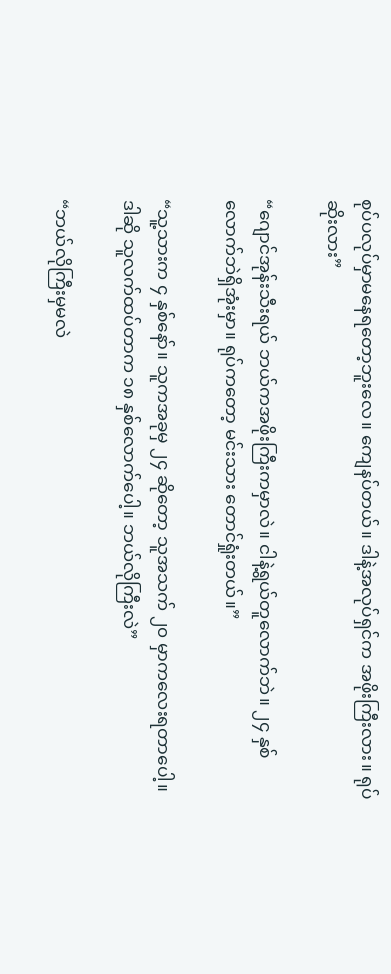စုပ်ပလုပ်မှာမနေရတော့ဘူးလေ။ ကျေနပ်တယ်။ ဒါနဲ့အလုပ်ရှင်က အဖိုးကြီးလား။ ရုပ်ဆိုးလား”

“ဂျောင်အုန်းသီးရယ် ဘယ်ကအဖိုးကြီးကမှာလဲ။ ငါနဲ့ရွယ်တူလောက်ဘဲ။ ၂၄ နှစ်လောက်ဘဲရှိအုံးမှာ။ ရုပ်ကတော့ မင်းသား တောင်ရှုံးတယ်။”

“သူ့သားက ၄ နှစ်နော်။ သူကအခုမှ ၂၄ ဆိုတော့ သူအသက် ၂၀ မှာကလေးရတာပေါ့။ ဒါဆို သူလက်ထပ်တာက ၁၈ နှစ်လောက်ပေါ့။ ဘယ်လိုကြီးလဲ”

“ဘယ်လိုကြီးမှမလဲ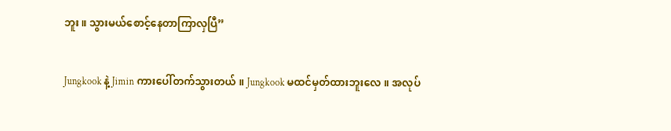ဘူး။ သွားမယ်စောင့်နေတာကြာလှပြီ”

Jungkook နဲ့ Jimin ကားပေါ်တက်သွားတယ်။ Jungkook မထင်မှတ်ထားဘူးလေ။ အလုပ်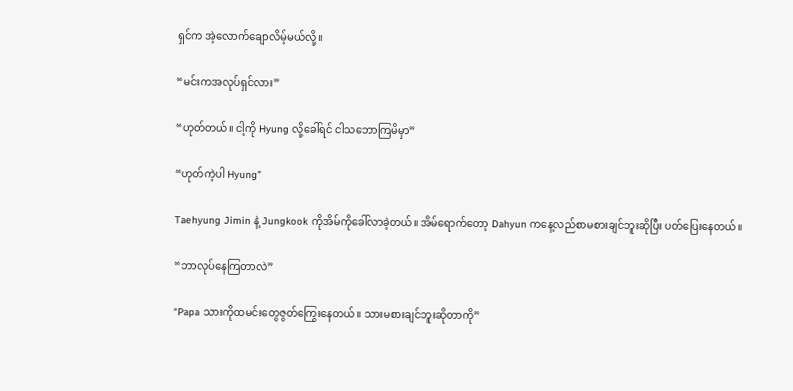ရှင်က အဲ့လောက်ချောလိမ့်မယ်လို့။

“မင်းကအလုပ်ရှင်လား”

“ဟုတ်တယ်။ ငါ့ကို Hyung လို့ခေါ်ရင် ငါသဘောကြမိမှာ”

“ဟုတ်ကဲ့ပါ Hyung”

Taehyung Jimin နဲ့ Jungkook ကိုအိမ်ကိုခေါ်လာခဲ့တယ်။ အိမ်ရောက်တော့ Dahyun ကနေ့လည်စာမစားချင်ဘူးဆိုပြီး ပတ်ပြေးနေတယ်။

“ဘာလုပ်နေကြတာလဲ”

“Papa သားကိုထမင်းတွေဇွတ်ကြွေးနေတယ်။ သားမစားချင်ဘူးဆိုတာကို”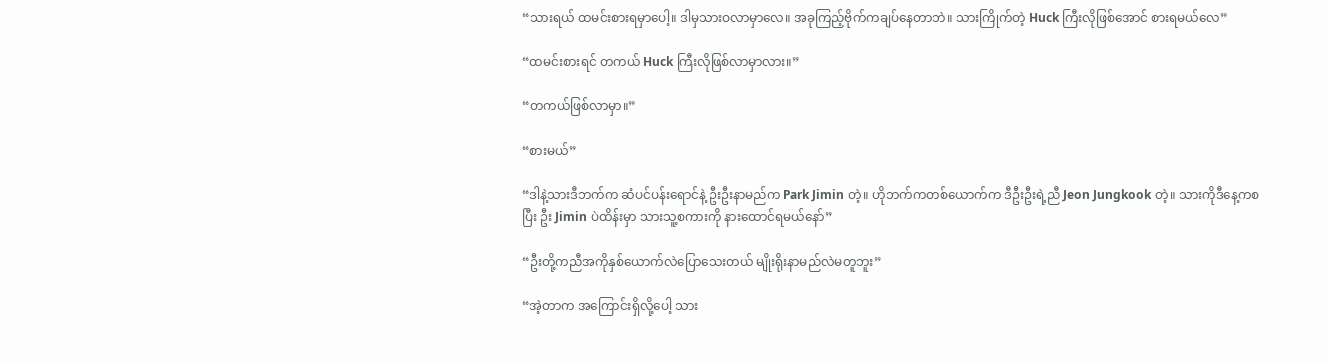“သားရယ် ထမင်းစားရမှာပေါ့။ ဒါမှသားဝလာမှာလေ။ အခုကြည့်ဗိုက်ကချပ်နေတာဘဲ။ သားကြိုက်တဲ့ Huck ကြီးလိုဖြစ်အောင် စားရမယ်လေ”

“ထမင်းစားရင် တကယ် Huck ကြီးလိုဖြစ်လာမှာလား။”

“တကယ်ဖြစ်လာမှာ။”

“စားမယ်”

“ဒါနဲ့သားဒီဘက်က ဆံပင်ပန်းရောင်နဲ့ ဦးဦးနာမည်က Park Jimin တဲ့။ ဟိုဘက်ကတစ်ယောက်က ဒီဦးဦးရဲ့ညီ Jeon Jungkook တဲ့။ သားကိုဒီနေ့ကစပြီး ဦး Jimin ပဲထိန်းမှာ သားသူ့စကားကို နားထောင်ရမယ်နော်”

“ဦးတို့ကညီအကိုနှစ်ယောက်လဲပြောသေးတယ် မျိုးရိုးနာမည်လဲမတူဘူး”

“အဲ့တာက အကြောင်းရှိလို့ပေါ့ သား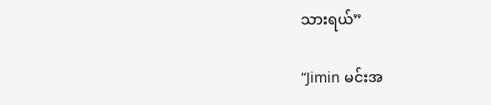သားရယ်”

“Jimin မင်းအ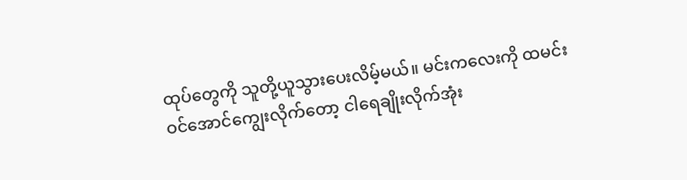ထုပ်တွေကို သူတို့ယူသွားပေးလိမ့်မယ်။ မင်းကလေးကို ထမင်းဝင်အောင်ကျွေးလိုက်တော့ ငါရေချိုးလိုက်အုံး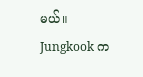မယ်။ Jungkook က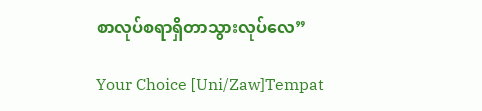စာလုပ်စရာရှိတာသွားလုပ်လေ”

Your Choice [Uni/Zaw]Tempat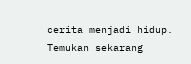cerita menjadi hidup. Temukan sekarang